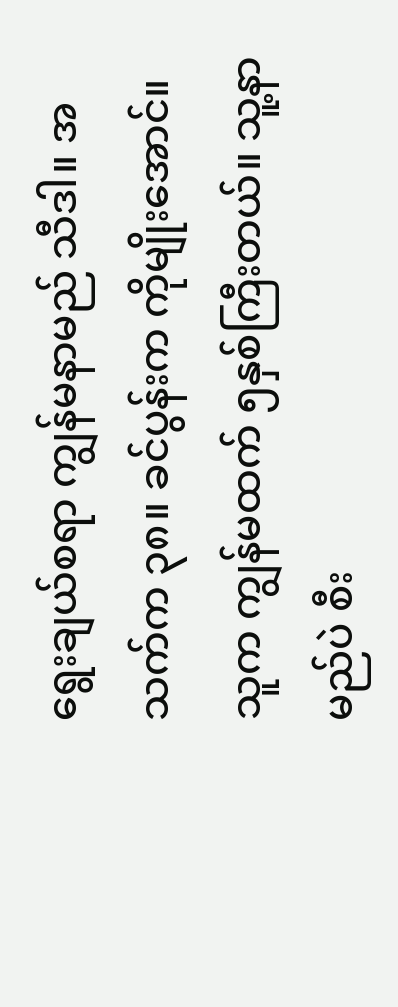ရွေးချယ်စရာ ကျွန်မနာမည် သီဒါ။ အသက်က ၃၈။ ခင်ပွန်းက ကိုမျိုးအောင်။ သူက ကျွန်မထက် ၅နှစ်ကြီးတယ်။ သူ့နာမည်ပဲ စီး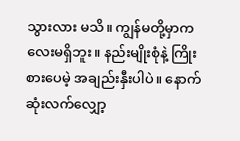သွားလား မသိ။ ကျွန်မတို့မှာကလေးမရှိဘူး။ နည်းမျိုးစုံနဲ့ ကြိုးစားပေမဲ့ အချည်းနှီးပါပဲ။ နောက်ဆုံးလက်လျှော့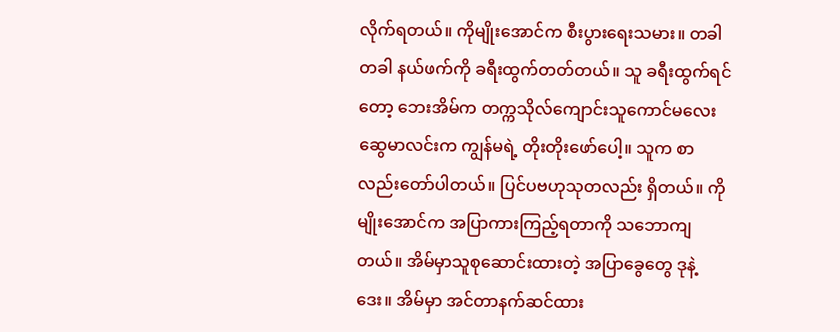လိုက်ရတယ်။ ကိုမျိုးအောင်က စီးပွားရေးသမား။ တခါတခါ နယ်ဖက်ကို ခရီးထွက်တတ်တယ်။ သူ ခရီးထွက်ရင်တော့ ဘေးအိမ်က တက္ကသိုလ်ကျောင်းသူကောင်မလေး ဆွေမာလင်းက ကျွန်မရဲ့ တိုးတိုးဖော်ပေါ့။ သူက စာလည်းတော်ပါတယ်။ ပြင်ပဗဟုသုတလည်း ရှိတယ်။ ကိုမျိုးအောင်က အပြာကားကြည့်ရတာကို သဘောကျတယ်။ အိမ်မှာသူစုဆောင်းထားတဲ့ အပြာခွေတွေ ဒုနဲ့ဒေး။ အိမ်မှာ အင်တာနက်ဆင်ထား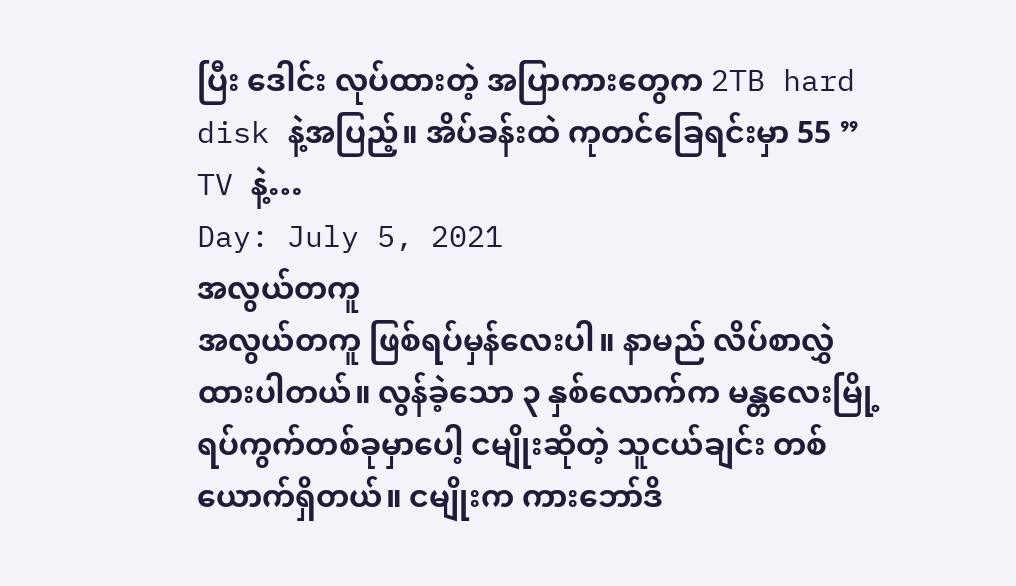ပြီး ဒေါင်း လုပ်ထားတဲ့ အပြာကားတွေက 2TB hard disk နဲ့အပြည့်။ အိပ်ခန်းထဲ ကုတင်ခြေရင်းမှာ 55 ” TV နဲ့…
Day: July 5, 2021
အလွယ်တကူ
အလွယ်တကူ ဖြစ်ရပ်မှန်လေးပါ။ နာမည် လိပ်စာလွှဲထားပါတယ်။ လွန်ခဲ့သော ၃ နှစ်လောက်က မန္တလေးမြို့ ရပ်ကွက်တစ်ခုမှာပေါ့ ငမျိုးဆိုတဲ့ သူငယ်ချင်း တစ်ယောက်ရှိတယ်။ ငမျိုးက ကားဘော်ဒိ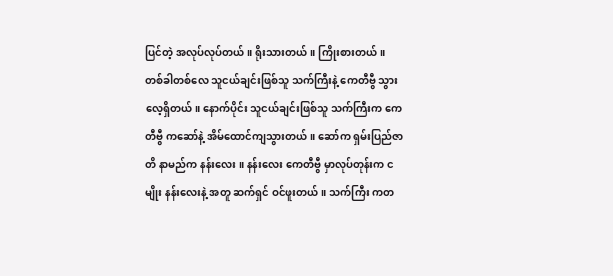ပြင်တဲ့ အလုပ်လုပ်တယ်။ ရိုးသားတယ်။ ကြိုးစားတယ်။ တစ်ခါတစ်လေ သူငယ်ချင်းဖြစ်သူ သက်ကြီးနဲ့ ကေတီဗွီ သွားလေ့ရှိတယ်။ နောက်ပိုင်း သူငယ်ချင်းဖြစ်သူ သက်ကြီးက ကေတီဗွီ ကဆော်နဲ့ အိမ်ထောင်ကျသွားတယ်။ ဆော်က ရှမ်းပြည်ဇာတိ နာမည်က နန်းလေး ။ နန်းလေး ကေတီဗွီ မှာလုပ်တုန်းက ငမျိုး နန်းလေးနဲ့ အတူ ဆက်ရှင် ဝင်ဖူးတယ်။ သက်ကြီး ကတ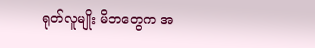ရုတ်လူမျိုး မိဘတွေက အ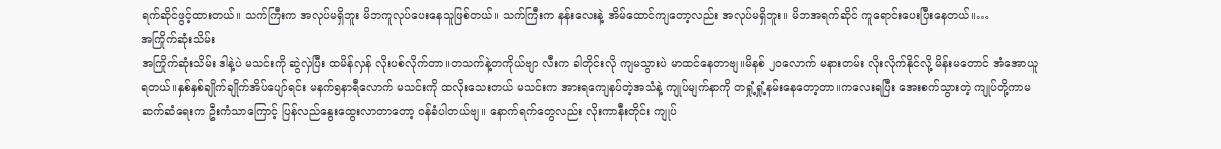ရက်ဆိုင်ဖွင့်ထားတယ်။ သက်ကြီးက အလုပ်မရှိဘူး မိဘကူလုပ်ပေးနေသူဖြစ်တယ်။ သက်ကြီးက နန်းလေးနဲ့ အိမ်ထောင်ကျတော့လည်း အလုပ်မရှိဘူး။ မိဘအရက်ဆိုင် ကူရောင်းပေးပြီးနေတယ်။…
အကြိုက်ဆုံးသိမ်း
အကြိုက်ဆုံးသိမ်း ဒါနဲ့ပဲ မသင်းကို ဆွဲလှဲပြီး ထမိန်လှန် လိုးပစ်လိုက်တာ။တသက်နဲ့တကိုယ်ဗျာ လီးက ခါတိုင်းလို ကျမသွားပဲ မာထင်နေတာဗျ။မိနစ် ၂၀လောက် မနားတမ်း လိုးလိုက်နိုင်လို့ မိန်းမတောင် အံအောယူရတယ်။နှစ်နှစ်ချိုက်ချိုက်အိပ်ပျော်ရင်း မနက်၅နာရီလောက် မသင်းကို ထလိုးသေးတယ် မသင်းက အားရကျေနပ်တဲ့အသံနဲ့ ကျုပ်မျက်နာကို တရှုံ့ရှုံ့နမ်းနေတော့တာ။ကလေးရပြီး အေးစက်သွားတဲ့ ကျုပ်တို့ကာမဆက်ဆံရေးက ဦးကံသာကြောင့် ပြန်လည်နွေးထွေးလာတာတော့ ဝန်ခံပါတယ်ဗျ။ နောက်ရက်တွေလည်း လိုးကာနီးတိုင်း ကျုပ်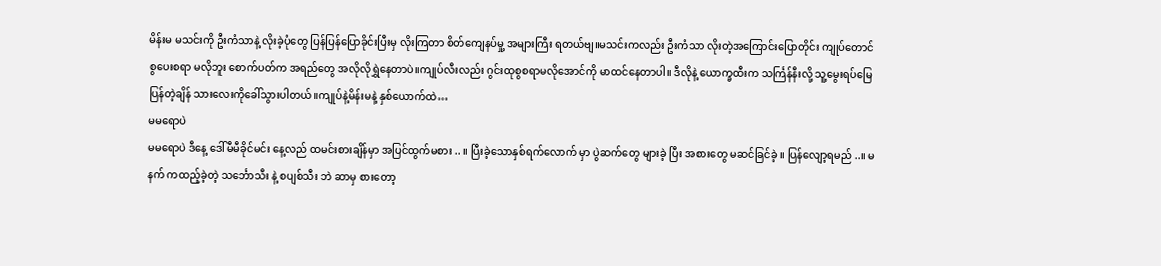မိန်းမ မသင်းကို ဦးကံသာနဲ့ လိုးခဲ့ပုံတွေ ပြန်ပြန်ပြောခိုင်းပြီးမှ လိုးကြတာ စိတ်ကျေနပ်မှု့ အများကြီး ရတယ်ဗျ။မသင်းကလည်း ဦးကံသာ လိုးတဲ့အကြောင်းပြောတိုင်း ကျုပ်တောင် စွပေးစရာ မလိုဘူး စောက်ပတ်က အရည်တွေ အလိုလိုရွှဲနေတာပဲ။ကျုပ်လီးလည်း ဂွင်းထုစွစရာမလိုအောင်ကို မာထင်နေတာပါ။ ဒီလိုနဲ့ ယောက္ခထီးက သင်္ကြန်နီးလို့ သူ့မွေးရပ်မြေ ပြန်တဲ့ချိန် သားလေးကိုခေါ်သွားပါတယ်။ကျုပ်နဲ့မိန်းမနဲ့ နှစ်ယောက်ထဲ…
မမရောပဲ
မမရောပဲ ဒီနေ့ ဒေါ်မီမီခိုင်မင်း နေ့လည် ထမင်းစားချိန်မှာ အပြင်ထွက်မစား .. ။ ပြီးခဲ့သောနှစ်ရက်လောက် မှာ ပွဲဆက်တွေ များခဲ့ ပြီး အစားတွေ မဆင်ခြင်ခဲ့ ။ ပြန်လျော့ရမည် ..။ မနက် ကထည့်ခဲ့တဲ့ သင်္ဘောသီး နဲ့ စပျစ်သီး ဘဲ ဆာမှ စားတော့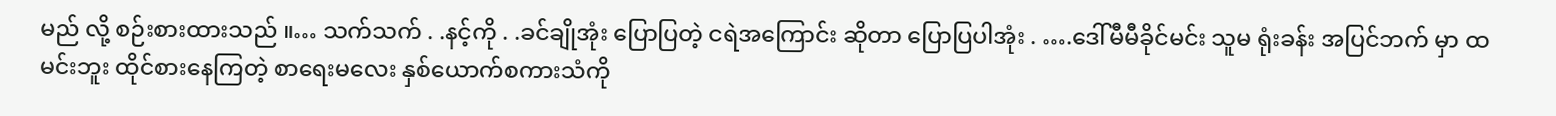မည် လို့ စဉ်းစားထားသည် ။… သက်သက် . .နင့်ကို . .ခင်ချိုအုံး ပြောပြတဲ့ ငရဲအကြောင်း ဆိုတာ ပြောပြပါအုံး . ….ဒေါ်မီမီခိုင်မင်း သူမ ရုံးခန်း အပြင်ဘက် မှာ ထမင်းဘူး ထိုင်စားနေကြတဲ့ စာရေးမလေး နှစ်ယောက်စကားသံကို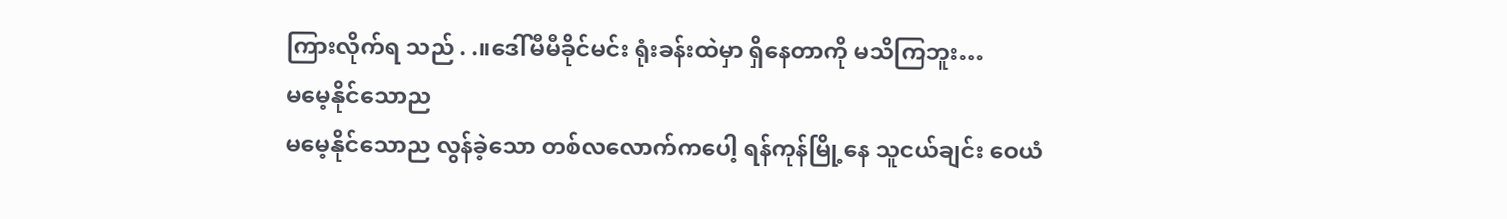ကြားလိုက်ရ သည် . .။ဒေါ်မီမီခိုင်မင်း ရုံးခန်းထဲမှာ ရှိနေတာကို မသိကြဘူး…
မမေ့နိုင်သောည
မမေ့နိုင်သောည လွန်ခဲ့သော တစ်လလောက်ကပေါ့ ရန်ကုန်မြို့နေ သူငယ်ချင်း ဝေယံ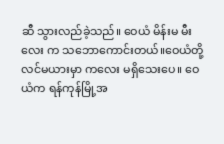ဆီ သွားလည်ခဲ့သည်။ ဝေယံ မိန်းမ မီးလေး က သဘောကောင်းတယ်။ဝေယံတို့ လင်မယားမှာ ကလေး မရှိသေးပေ။ ဝေယံက ရန်ကုန်မြို့အ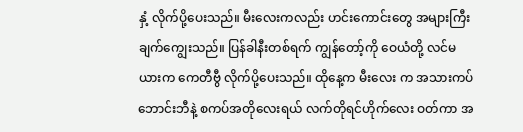နှံ့ လိုက်ပို့ပေးသည်။ မီးလေးကလည်း ဟင်းကောင်းတွေ အများကြီး ချက်ကျွေးသည်။ ပြန်ခါနီးတစ်ရက် ကျွန်တော့်ကို ဝေယံတို့ လင်မယားက ကေတီဗွီ လိုက်ပို့ပေးသည်။ ထိုနေ့က မီးလေး က အသားကပ်ဘောင်းဘီနဲ့ စကပ်အတိုလေးရယ် လက်တိုရင်ဟိုက်လေး ဝတ်ကာ အ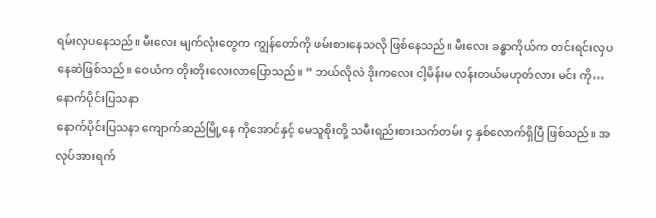ရမ်းလှပနေသည်။ မီးလေး မျက်လုံးတွေက ကျွန်တော်ကို ဖမ်းစားနေသလို ဖြစ်နေသည်။ မီးလေး ခန္ဓာကိုယ်က တင်းရင်းလှပနေဆဲဖြစ်သည်။ ဝေယံက တိုးတိုးလေးလာပြောသည်။ ” ဘယ်လိုလဲ ဒိုးကလေး ငါ့မိန်းမ လန်းတယ်မဟုတ်လား မင်း ကို…
နောက်ပိုင်းပြသနာ
နောက်ပိုင်းပြသနာ ကျောက်ဆည်မြို့နေ ကိုအောင်နှင့် မေသူစိုးတို့ သမီးရည်းစားသက်တမ်း ၄ နှစ်လောက်ရှိပြီ ဖြစ်သည်။ အလုပ်အားရက်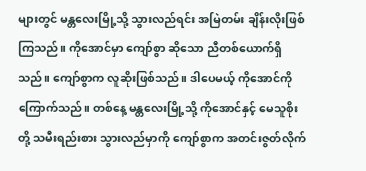များတွင် မန္တလေးမြို့သို့ သွားလည်ရင်း အမြဲတမ်း ချိန်းလိုးဖြစ်ကြသည်။ ကိုအောင်မှာ ကျော်စွာ ဆိုသော ညီတစ်ယောက်ရှိသည်။ ကျော်စွာက လူဆိုးဖြစ်သည်။ ဒါပေမယ့် ကိုအောင်ကို ကြောက်သည်။ တစ်နေ့ မန္တလေးမြို့သို့ ကိုအောင်နှင့် မေသူစိုးတို့ သမီးရည်းစား သွားလည်မှာကို ကျော်စွာက အတင်းဇွတ်လိုက်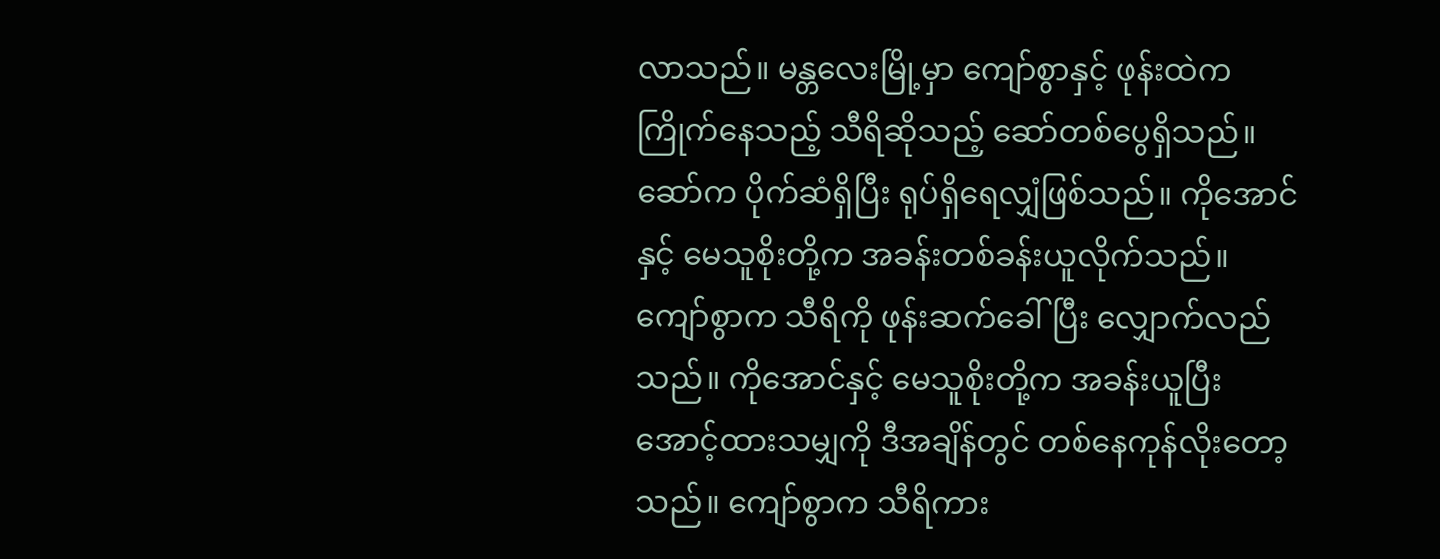လာသည်။ မန္တလေးမြို့မှာ ကျော်စွာနှင့် ဖုန်းထဲက ကြိုက်နေသည့် သီရိဆိုသည့် ဆော်တစ်ပွေရှိသည်။ ဆော်က ပိုက်ဆံရှိပြီး ရုပ်ရှိရေလျှံဖြစ်သည်။ ကိုအောင်နှင့် မေသူစိုးတို့က အခန်းတစ်ခန်းယူလိုက်သည်။ ကျော်စွာက သီရိကို ဖုန်းဆက်ခေါ်ပြီး လျှောက်လည်သည်။ ကိုအောင်နှင့် မေသူစိုးတို့က အခန်းယူပြီး အောင့်ထားသမျှကို ဒီအချိန်တွင် တစ်နေကုန်လိုးတော့သည်။ ကျော်စွာက သီရိကား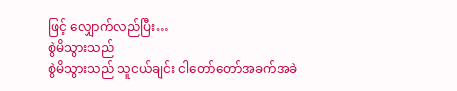ဖြင့် လျှောက်လည်ပြီး…
စွဲမိသွားသည်
စွဲမိသွားသည် သူငယ်ချင်း ငါတော်တော်အခက်အခဲ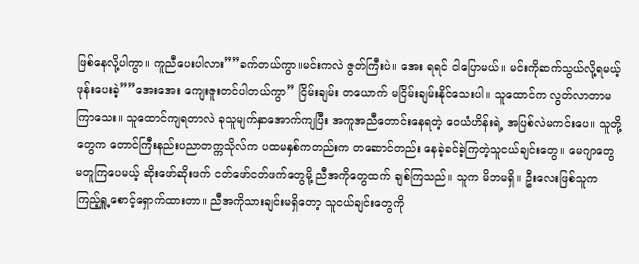ဖြစ်နေလို့ပါကွာ။ ကူညီပေးပါလား””ခက်တယ်ကွာ။မင်းကလဲ ဇွတ်ကြီးပဲ။ အေး ရရင် ငါပြောမယ်။ မင်းကိုဆက်သွယ်လို့ရမယ့်ဖုန်းပေးခဲ့””အေးအေး ကျေးဇူးတင်ပါတယ်ကွာ” ငြိမ်းချမ်း တယောက် မငြိမ်းချမ်းနိုင်သေးပါ။ သူထောင်က လွတ်လာတာမကြာသေး။ သူထောင်ကျရတာလဲ ခုသူမျက်နှာအောက်ကျပြီး အကူအညီတောင်းနေရတဲ့ ဝေယံဟိန်းရဲ့ အပြစ်လဲမကင်းပေ။ သူတို့တွေက တောင်ကြီးနည်းပညာတက္ကသိုလ်က ပထမနှစ်ကတည်းက တဆောင်တည်း နေခဲ့ခင်ခဲ့ကြတဲ့သူငယ်ချင်းတွေ။ မေဂျာတွေ မတူကြပေမယ့် ဆိုးဖော်ဆိုးဖက် ငတ်ဖော်ငတ်ဖက်တွေမို့ ညီအကိုတွေထက် ချစ်ကြသည်။ သူက မိဘမရှိ။ ဦးလေးဖြစ်သူက ကြည့်ရှူ့စောင့်ရှောက်ထားတာ။ ညီအကိုသားချင်းမရှိတော့ သူငယ်ချင်းတွေကို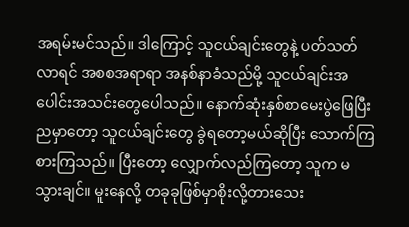အရမ်းမင်သည်။ ဒါကြောင့် သူငယ်ချင်းတွေနဲ့ ပတ်သတ်လာရင် အစစအရာရာ အနစ်နာခံသည်မို့ သူငယ်ချင်းအပေါင်းအသင်းတွေပေါသည်။ နောက်ဆုံးနှစ်စာမေးပွဲဖြေပြီးညမှာတော့ သူငယ်ချင်းတွေ ခွဲရတော့မယ်ဆိုပြီး သောက်ကြစားကြသည်။ ပြီးတော့ လျှောက်လည်ကြတော့ သူက မသွားချင်။ မူးနေလို့ တခုခုဖြစ်မှာစိုးလို့တားသေး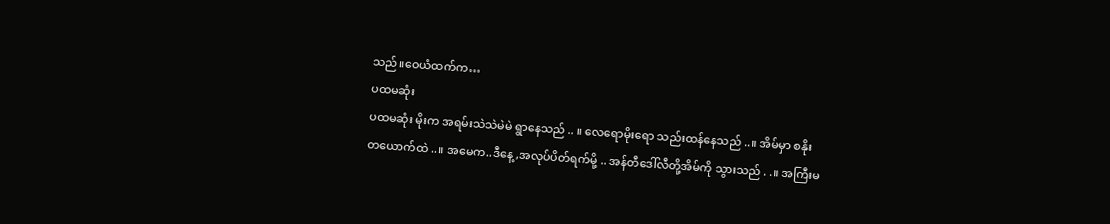သည်။ဝေယံထက်က…
ပထမဆုံး
ပထမဆုံး မိုးက အရမ်းသဲသဲမဲမဲ ရွာနေသည် .. ။ လေရောမိုးရော သည်းထန်နေသည် ..။ အိမ်မှာ စနိုး တယောက်ထဲ ..။ အမေက..ဒီနေ့,အလုပ်ပိတ်ရက်မို့ .. အန်တီဒေါ်လီတို့အိမ်ကို သွားသည် . .။ အကြီးမ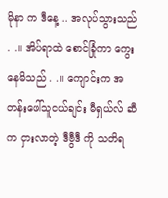မိုနာ က ဒီနေ့ .. အလုပ်သွားသည် . .။ အိပ်ရာထဲ စောင်ခြုံကာ ကွေးနေမိသည် . .။ ကျောင်းက အတန်းဖေါ်သူငယ်ချင်း မီရှယ်လ် ဆီက ငှားလာတဲ့ ဒီဗွီဒီ ကို သတိရ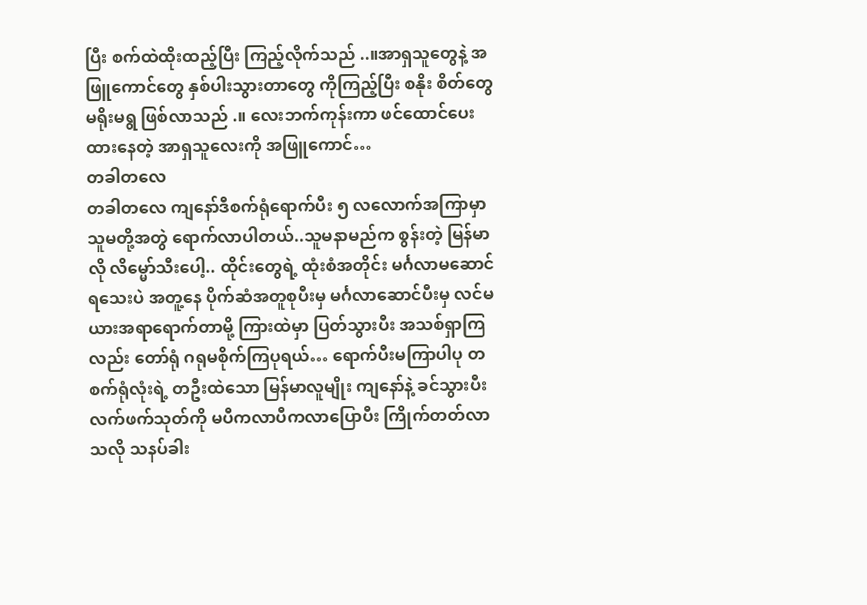ပြီး စက်ထဲထိုးထည့်ပြီး ကြည့်လိုက်သည် ..။အာရှသူတွေနဲ့ အဖြူကောင်တွေ နှစ်ပါးသွားတာတွေ ကိုကြည့်ပြီး စနိုး စိတ်တွေ မရိုးမရွ ဖြစ်လာသည် .။ လေးဘက်ကုန်းကာ ဖင်ထောင်ပေးထားနေတဲ့ အာရှသူလေးကို အဖြူကောင်…
တခါတလေ
တခါတလေ ကျနော်ဒီစက်ရုံရောက်ပီး ၅ လလောက်အကြာမှာ သူမတို့အတွဲ ရောက်လာပါတယ်..သူမနာမည်က စွန်းတဲ့ မြန်မာလို လိမ္မော်သီးပေါ့.. ထိုင်းတွေရဲ့ ထုံးစံအတိုင်း မင်္ဂလာမဆောင်ရသေးပဲ အတူ့နေ ပိုက်ဆံအတူစုပီးမှ မင်္ဂလာဆောင်ပီးမှ လင်မယားအရာရောက်တာမို့ ကြားထဲမှာ ပြတ်သွားပီး အသစ်ရှာကြလည်း တော်ရုံ ဂရုမစိုက်ကြပုရယ်… ရောက်ပီးမကြာပါပု တစက်ရုံလုံးရဲ့ တဦးထဲသော မြန်မာလူမျိုး ကျနော်နဲ့ ခင်သွားပီး လက်ဖက်သုတ်ကို မပီကလာပီကလာပြောပီး ကြိုက်တတ်လာသလို သနပ်ခါး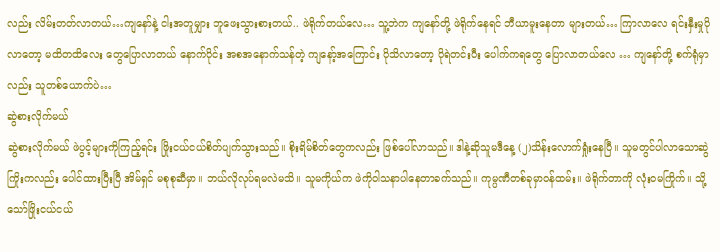လည်း လိမ်းတတ်လာတယ်…ကျနော်နဲ့ ငါးအတူမျှား ဘူဖေးသွားစားတယ်.. ဖဲရိုက်တယ်လေ… သူ့ဘဲက ကျနော်တို့ ဖဲရိုက်နေရင် ဘီယာမူးနေတာ များတယ်… ကြာလာလေ ရင်းနှီးမှုပိုလာတော့ မထိတထိလေး တွေပြောလာတယ် နောက်ပိုင်း အစအနောက်သန်တဲ့ ကျနော့်အကြောင်း ပိုသိလာတော့ ပိုရဲတင်းပီး ပေါက်ကရတွေ ပြောလာတယ်လေ … ကျနော်တို့ စက်ရုံမှာလည်း သူတစ်ယောက်ပဲ…
ဆွဲစားလိုက်မယ်
ဆွဲစားလိုက်မယ် ဖဲပွင့်များကိုကြည့်ရင်း ဖြိုးငယ်ငယ်စိတ်ပျက်သွားသည်။ စိုးရိမ်စိတ်တွေကလည်း ဖြစ်ပေါ်လာသည်။ ဒါနဲ့ဆိုသူမဒီနေ့ (၂)သိန်းလောက်ရှုံးနေပြီ။ သူမတွင်ပါလာသောဆွဲကြိုးကလည်း ပေါင်ထားပြီးပြီ အိမ်ရှင် မစုစုဆီမှာ။ ဘယ်လိုလုပ်ရမလဲမသိ။ သူမကိုယ်က ဖဲကိုဝါသနာပါနေတာခက်သည်။ ကုမ္ပဏီတစ်ခုမှာဝန်ထမ်း။ ဖဲရိုက်တာကို လုံးဝမကြိုက်။ သို့သော်ဖြိုးငယ်ငယ်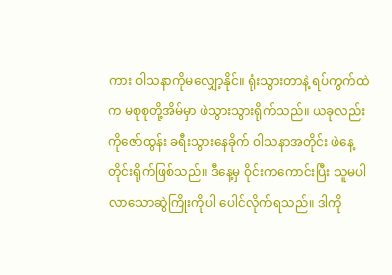ကား ဝါသနာကိုမလျှော့နိုင်။ ရုံးသွားတာနဲ့ ရပ်ကွက်ထဲက မစုစုတို့အိမ်မှာ ဖဲသွားသွားရိုက်သည်။ ယခုလည်း ကိုဇော်ထွန်း ခရီးသွားနေခိုက် ဝါသနာအတိုင်း ဖဲနေ့တိုင်းရိုက်ဖြစ်သည်။ ဒီနေ့မှ ဝိုင်းကကောင်းပြီး သူမပါလာသောဆွဲကြိုးကိုပါ ပေါင်လိုက်ရသည်။ ဒါကို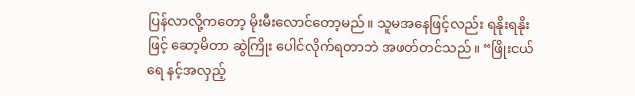ပြန်လာလို့ကတော့ မိုးမီးလောင်တော့မည်။ သူမအနေဖြင့်လည်း ရနိုးရနိုးဖြင့် ဆော့မိတာ ဆွဲကြိုး ပေါင်လိုက်ရတာဘဲ အဖတ်တင်သည်။ “ဖြိုးငယ်ရေ နင့်အလှည့်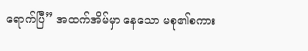ရောက်ပြီ” အထက်အိမ်မှာ နေသော မစု၏စကား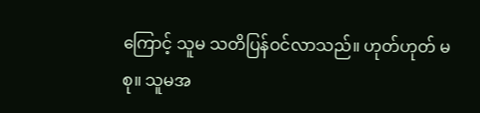ကြောင့် သူမ သတိပြန်ဝင်လာသည်။ ဟုတ်ဟုတ် မစု။ သူမအ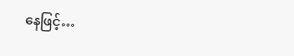နေဖြင့်…